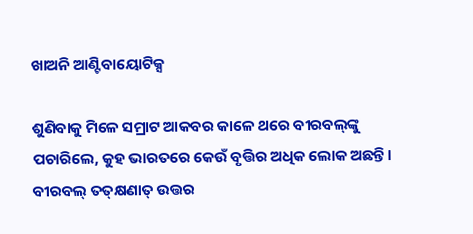ଖାଅନି ଆଣ୍ଟିବାୟୋଟିକ୍ସ

ଶୁଣିବାକୁ ମିଳେ ସମ୍ରାଟ ଆକବର କାଳେ ଥରେ ବୀରବଲ୍‌ଙ୍କୁ ପଚାରିଲେ, କୁହ ଭାରତରେ କେଉଁ ବୃତ୍ତିର ଅଧିକ ଲୋକ ଅଛନ୍ତି। ବୀରବଲ୍‌ ତତ୍‌କ୍ଷଣାତ୍‌ ଉତ୍ତର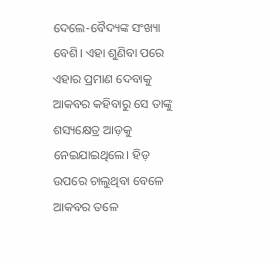ଦେଲେ-ବୈଦ୍ୟଙ୍କ ସଂଖ୍ୟା ବେଶି। ଏହା ଶୁଣିବା ପରେ ଏହାର ପ୍ରମାଣ ଦେବାକୁ ଆକବର କହିବାରୁ ସେ ତାଙ୍କୁ ଶସ୍ୟକ୍ଷେତ୍ର ଆଡ଼କୁ ନେଇଯାଇଥିଲେ। ହିଡ଼ ଉପରେ ଚାଲୁଥିବା ବେଳେ ଆକବର ତଳେ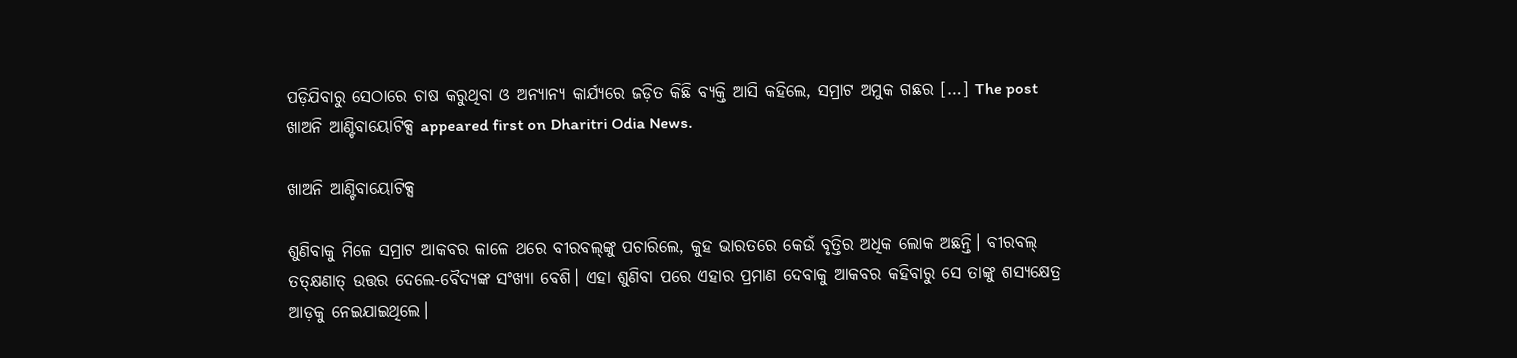ପଡ଼ିଯିବାରୁ ସେଠାରେ ଚାଷ କରୁଥିବା ଓ ଅନ୍ୟାନ୍ୟ କାର୍ଯ୍ୟରେ ଜଡ଼ିତ କିଛି ବ୍ୟକ୍ତି ଆସି କହିଲେ, ସମ୍ରାଟ ଅମୁକ ଗଛର […] The post ଖାଅନି ଆଣ୍ଟିବାୟୋଟିକ୍ସ appeared first on Dharitri Odia News.

ଖାଅନି ଆଣ୍ଟିବାୟୋଟିକ୍ସ

ଶୁଣିବାକୁ ମିଳେ ସମ୍ରାଟ ଆକବର କାଳେ ଥରେ ବୀରବଲ୍‌ଙ୍କୁ ପଚାରିଲେ, କୁହ ଭାରତରେ କେଉଁ ବୃତ୍ତିର ଅଧିକ ଲୋକ ଅଛନ୍ତି। ବୀରବଲ୍‌ ତତ୍‌କ୍ଷଣାତ୍‌ ଉତ୍ତର ଦେଲେ-ବୈଦ୍ୟଙ୍କ ସଂଖ୍ୟା ବେଶି। ଏହା ଶୁଣିବା ପରେ ଏହାର ପ୍ରମାଣ ଦେବାକୁ ଆକବର କହିବାରୁ ସେ ତାଙ୍କୁ ଶସ୍ୟକ୍ଷେତ୍ର ଆଡ଼କୁ ନେଇଯାଇଥିଲେ।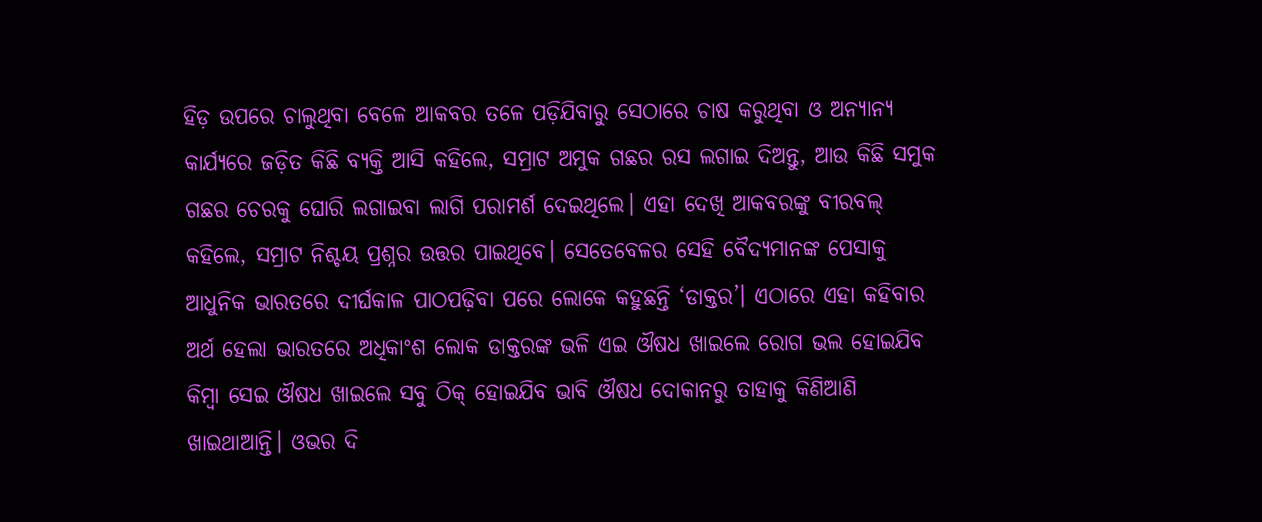ହିଡ଼ ଉପରେ ଚାଲୁଥିବା ବେଳେ ଆକବର ତଳେ ପଡ଼ିଯିବାରୁ ସେଠାରେ ଚାଷ କରୁଥିବା ଓ ଅନ୍ୟାନ୍ୟ କାର୍ଯ୍ୟରେ ଜଡ଼ିତ କିଛି ବ୍ୟକ୍ତି ଆସି କହିଲେ, ସମ୍ରାଟ ଅମୁକ ଗଛର ରସ ଲଗାଇ ଦିଅନ୍ତୁ, ଆଉ କିଛି ସମୁକ ଗଛର ଚେରକୁ ଘୋରି ଲଗାଇବା ଲାଗି ପରାମର୍ଶ ଦେଇଥିଲେ। ଏହା ଦେଖି ଆକବରଙ୍କୁ ବୀରବଲ୍‌ କହିଲେ, ସମ୍ରାଟ ନିଶ୍ଚୟ ପ୍ରଶ୍ନର ଉତ୍ତର ପାଇଥିବେ। ସେତେବେଳର ସେହି ବୈଦ୍ୟମାନଙ୍କ ପେସାକୁ ଆଧୁନିକ ଭାରତରେ ଦୀର୍ଘକାଳ ପାଠପଢ଼ିବା ପରେ ଲୋକେ କହୁଛନ୍ତି ‘ଡାକ୍ତର’। ଏଠାରେ ଏହା କହିବାର ଅର୍ଥ ହେଲା ଭାରତରେ ଅଧିକାଂଶ ଲୋକ ଡାକ୍ତରଙ୍କ ଭଳି ଏଇ ଔଷଧ ଖାଇଲେ ରୋଗ ଭଲ ହୋଇଯିବ କିମ୍ବା ସେଇ ଔଷଧ ଖାଇଲେ ସବୁ ଠିକ୍‌ ହୋଇଯିବ ଭାବି ଔଷଧ ଦୋକାନରୁ ତାହାକୁ କିଣିଆଣି ଖାଇଥାଆନ୍ତି। ଓଭର ଦି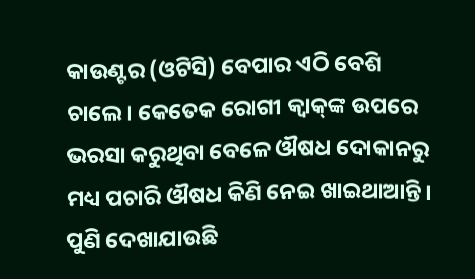କାଉଣ୍ଟର (ଓଟିସି) ବେପାର ଏଠି ବେଶି ଚାଲେ। କେତେକ ରୋଗୀ କ୍ୱାକ୍‌ଙ୍କ ଉପରେ ଭରସା କରୁଥିବା ବେଳେ ଔଷଧ ଦୋକାନରୁ ମଧ୍ୟ ପଚାରି ଔଷଧ କିଣି ନେଇ ଖାଇଥାଆନ୍ତି। ପୁଣି ଦେଖାଯାଉଛି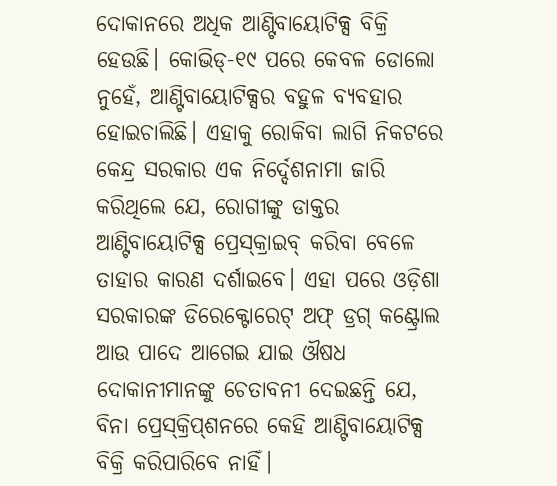ଦୋକାନରେ ଅଧିକ ଆଣ୍ଟିବାୟୋଟିକ୍ସ ବିକ୍ରି ହେଉଛି। କୋଭିଡ୍‌-୧୯ ପରେ କେବଳ ଡୋଲୋ ନୁହେଁ, ଆଣ୍ଟିବାୟୋଟିକ୍ସର ବହୁଳ ବ୍ୟବହାର ହୋଇଚାଲିଛି। ଏହାକୁ ରୋକିବା ଲାଗି ନିକଟରେ କେନ୍ଦ୍ର ସରକାର ଏକ ନିର୍ଦ୍ଦେଶନାମା ଜାରି କରିଥିଲେ ଯେ, ରୋଗୀଙ୍କୁ ଡାକ୍ତର ଆଣ୍ଟିବାୟୋଟିକ୍ସ ପ୍ରେସ୍‌କ୍ରାଇବ୍‌ କରିବା ବେଳେ ତାହାର କାରଣ ଦର୍ଶାଇବେ। ଏହା ପରେ ଓଡ଼ିଶା ସରକାରଙ୍କ ଡିରେକ୍ଟୋରେଟ୍‌ ଅଫ୍‌ ଡ୍ରଗ୍‌ କଣ୍ଟ୍ରୋଲ ଆଉ ପାଦେ ଆଗେଇ ଯାଇ ଔଷଧ ଦୋକାନୀମାନଙ୍କୁ ଚେତାବନୀ ଦେଇଛନ୍ତି ଯେ, ବିନା ପ୍ରେସ୍‌କ୍ରିପ୍‌ଶନରେ କେହି ଆଣ୍ଟିବାୟୋଟିକ୍ସ ବିକ୍ରି କରିପାରିବେ ନାହିଁ।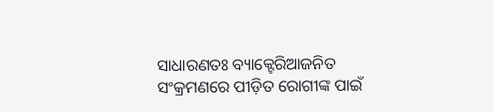ସାଧାରଣତଃ ବ୍ୟାକ୍ଟେରିଆଜନିତ ସଂକ୍ରମଣରେ ପୀଡ଼ିତ ରୋଗୀଙ୍କ ପାଇଁ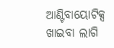ଆଣ୍ଟିବାୟୋଟିକ୍ସ ଖାଇବା ଲାଗି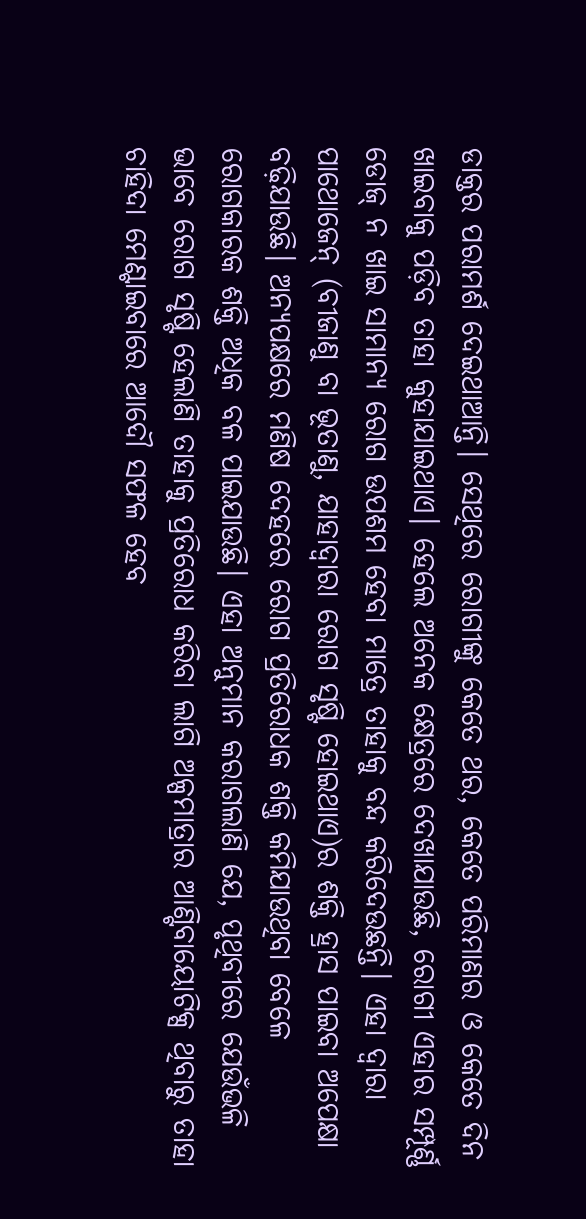ଡାକ୍ତର ପରାମର୍ଶ ଦେଇଥାଆନ୍ତି। ସେଥିରେ ରୋଗୀଙ୍କୁ କେତେ ଥର, କେତେ ପରିମାଣର ଓ କେତେ ଦିନ ଖାଇବାକୁ ପଡ଼ିବ ତାହା କୁହାଯାଇଥାଏ। ହେଲେ ଅନେକ କ୍ଷେତ୍ରରେ ଦେଖାଯାଉଛି, ରୋଗୀ ଏହାର ସମ୍ପୂର୍ଣ୍ଣ ଡୋଜ୍‌ ନ ଖାଇ ସାମାନ୍ୟ ରୋଗ ଉପଶମ ହେବା ମାତ୍ରେ ତାହାକୁ ବନ୍ଦ କରିଦେଉଛନ୍ତି। ଏହା ଦ୍ୱାରା ପାଥୋଜେନ୍‌ (ବୀଜାଣୁ ବା ଭୂତାଣୁ, ଯାହାଦ୍ୱାରା ରୋଗ ସୃଷ୍ଟି ହୋଇଥାଏ)ର ଶକ୍ତି ହ୍ରାସ ପାଇବା ଅପେକ୍ଷା ବଢ଼ିଯାଉଛି। ଅନ୍ୟପକ୍ଷରେ ମଣିଷ ଦେହରେ ରୋଗ ପ୍ରତିରୋଧକ ଶକ୍ତି କମିଯାଉଥିବା ବେଳେ ରୋଗକାରକ ଶକ୍ତି ଅଧିକ ବଳ ପାଇଯାଉଛି। ଏହା ଅନୁମାନ କରାଗଲାଣି ଯେ, ପୃଥିବୀରେ ଯେଉଁଭଳି ଭାବେ ରୋଗ ସୃଷ୍ଟି ହେଲାଣି ତାହାକୁ ପ୍ରତିରୋଧ କରିବା ଲାଗି ଅଳ୍ପମାତ୍ରାର ଆଣ୍ଟିବାୟୋଟିକ୍ସ ଥିବାରୁ ତାହା ଚାହିଦା ମେଣ୍ଟାଇବାରେ ଆଦୌ ସଫଳ ହେବ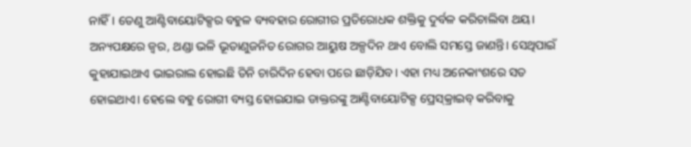ନାହିଁ। ତେଣୁ ଆଣ୍ଟିବାୟୋଟିକ୍ସର ବହୁଳ ବ୍ୟବହାର ରୋଗୀର ପ୍ରତିରୋଧକ ଶକ୍ତିକୁ ଦୁର୍ବଳ କରିଚାଲିବା ଥୟ।
ଅନ୍ୟପକ୍ଷରେ ଜ୍ୱର, ଥଣ୍ଡା ଭଳି ଭୂତାଣୁଜନିତ ରୋଗର ଆୟୁଷ ଅଳ୍ପଦିନ ଥାଏ ବୋଲି ସମସ୍ତେ ଜାଣନ୍ତି। ସେଥିପାଇଁ କୁହାଯାଇଥାଏ ଭାଇରାଲ ହୋଇଛି ତିନି ଚାରିଦିନ ହେବା ପରେ ଛାଡ଼ିଯିବ। ଏହା ମଧ୍ୟ ଅନେକାଂଶରେ ସତ ହୋଇଥାଏ। ହେଲେ ବହୁ ରୋଗୀ ବ୍ୟସ୍ତ ହୋଇଯାଇ ଡାକ୍ତରଙ୍କୁ ଆଣ୍ଟିବାୟୋଟିକ୍ସ ପ୍ରେସ୍‌କ୍ରାଇବ୍‌ କରିବାକୁ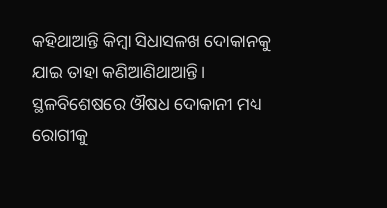କହିଥାଆନ୍ତି କିମ୍ବା ସିଧାସଳଖ ଦୋକାନକୁ ଯାଇ ତାହା କଣିଆଣିଥାଆନ୍ତି। ସ୍ଥଳବିଶେଷରେ ଔଷଧ ଦୋକାନୀ ମଧ୍ୟ ରୋଗୀକୁ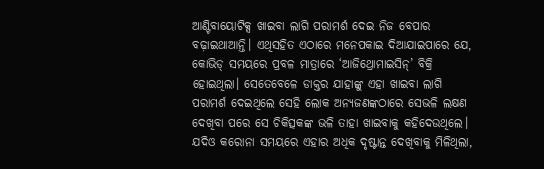ଆଣ୍ଟିବାୟୋଟିକ୍ସ ଖାଇବା ଲାଗି ପରାମର୍ଶ ଦେଇ ନିଜ ବେପାର ବଢ଼ାଇଥାଆନ୍ତି। ଏଥିସହିତ ଏଠାରେ ମନେପକାଇ ଦିଆଯାଇପାରେ ଯେ, କୋଭିଡ୍‌ ସମୟରେ ପ୍ରବଳ ମାତ୍ରାରେ ‘ଆଜିଥ୍ରୋମାଇସିନ୍‌’ ବିକ୍ରି ହୋଇଥିଲା। ସେତେବେଳେ ଡାକ୍ତର ଯାହାଙ୍କୁ ଏହା ଖାଇବା ଲାଗି ପରାମର୍ଶ ଦେଇଥିଲେ ସେହି ଲୋକ ଅନ୍ୟଜଣଙ୍କଠାରେ ସେଭଳି ଲକ୍ଷଣ ଦେଖିବା ପରେ ସେ ଚିକିତ୍ସକଙ୍କ ଭଳି ତାହା ଖାଇବାକୁ କହିଦେଉଥିଲେ। ଯଦିଓ କରୋନା ସମୟରେ ଏହାର ଅଧିକ ଦୃଷ୍ଟାନ୍ତ ଦେଖିବାକୁ ମିଳିଥିଲା,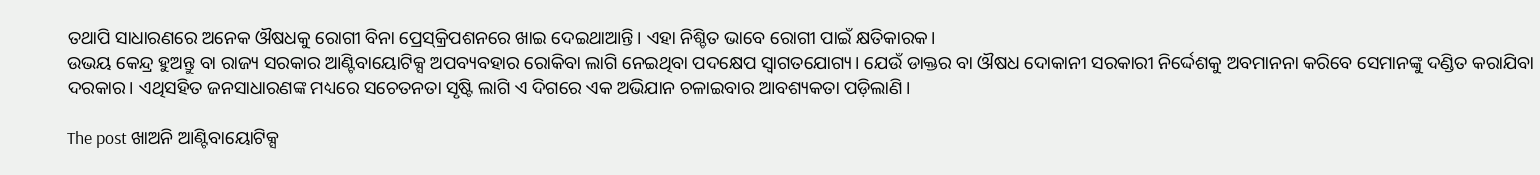ତଥାପି ସାଧାରଣରେ ଅନେକ ଔଷଧକୁ ରୋଗୀ ବିନା ପ୍ରେସ୍‌କ୍ରିପଶନରେ ଖାଇ ଦେଇଥାଆନ୍ତି। ଏହା ନିଶ୍ଚିତ ଭାବେ ରୋଗୀ ପାଇଁ କ୍ଷତିକାରକ।
ଉଭୟ କେନ୍ଦ୍ର ହୁଅନ୍ତୁ ବା ରାଜ୍ୟ ସରକାର ଆଣ୍ଟିବାୟୋଟିକ୍ସ ଅପବ୍ୟବହାର ରୋକିବା ଲାଗି ନେଇଥିବା ପଦକ୍ଷେପ ସ୍ବାଗତଯୋଗ୍ୟ। ଯେଉଁ ଡାକ୍ତର ବା ଔଷଧ ଦୋକାନୀ ସରକାରୀ ନିର୍ଦ୍ଦେଶକୁ ଅବମାନନା କରିବେ ସେମାନଙ୍କୁ ଦଣ୍ଡିତ କରାଯିବା ଦରକାର। ଏଥିସହିତ ଜନସାଧାରଣଙ୍କ ମଧ୍ୟରେ ସଚେତନତା ସୃଷ୍ଟି ଲାଗି ଏ ଦିଗରେ ଏକ ଅଭିଯାନ ଚଳାଇବାର ଆବଶ୍ୟକତା ପଡ଼ିଲାଣି।

The post ଖାଅନି ଆଣ୍ଟିବାୟୋଟିକ୍ସ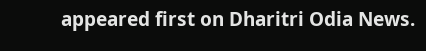appeared first on Dharitri Odia News.